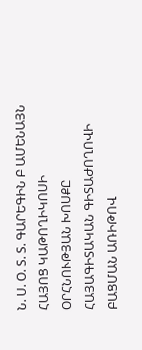Ն. Ս. Օ. Տ. Տ. ԳԱՐԵԳԻՆ Բ ԱՄԵՆԱՅՆ ՀԱՅՈՑ ԿԱԹՈՂԻԿՈՍԻ ՕՐՀՆՈՒԹՅԱՆ ԽՈՍՔԸ ՀԱՅԱԳԻՏԱԿԱՆ ԳԻՏԱԺՈՂՈՎԻ ԲԱՑՄԱՆ ԱՌԻԹՈՎ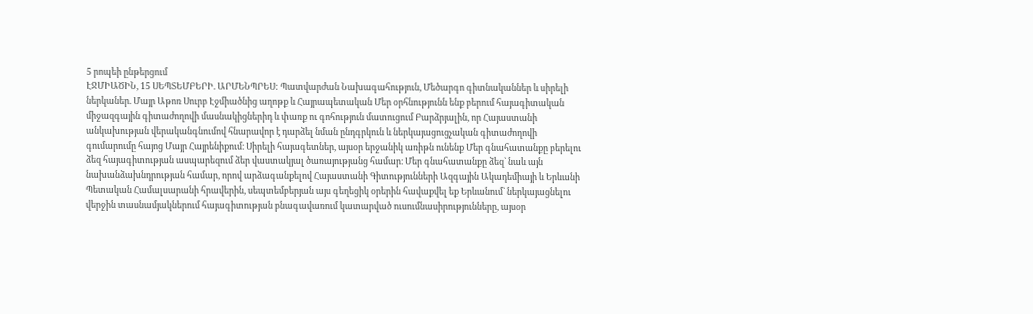5 րոպեի ընթերցում
ԷՋՄԻԱԾԻՆ, 15 ՍԵՊՏԵՄԲԵՐԻ. ԱՐՄԵՆՊՐԵՍ: Պատվարժան Նախագահություն, Մեծարգո գիտնականներ և սիրելի ներկաներ. Մայր Աթոռ Սուրբ Էջմիածնից աղոթք և Հայրապետական Մեր օրհնությունն ենք բերում հայագիտական միջազգային գիտաժողովի մասնակիցներիդ և փառք ու գոհություն մատուցում Բարձրյալին, որ Հայաստանի անկախության վերականգնումով հնարավոր է դարձել նման ընդգրկուն և ներկայացուցչական գիտաժողովի գումարումը հայոց Մայր Հայրենիքում։ Սիրելի հայագետներ, այսօր երջանիկ առիթն ունենք Մեր գնահատանքը բերելու ձեզ հայագիտության ասպարեզում ձեր վաստակյալ ծառայությանց համար։ Մեր գնահատանքը ձեզ` նաև այն նախանձախնդրության համար, որով արձագանքելով Հայաստանի Գիտությունների Ազգային Ակադեմիայի և Երևանի Պետական Համալսարանի հրավերին, սեպտեմբերյան այս գեղեցիկ օրերին հավաքվել եք Երևանում` ներկայացնելու վերջին տասնամյակներում հայագիտության բնագավառում կատարված ուսումնասիրությունները, այսօր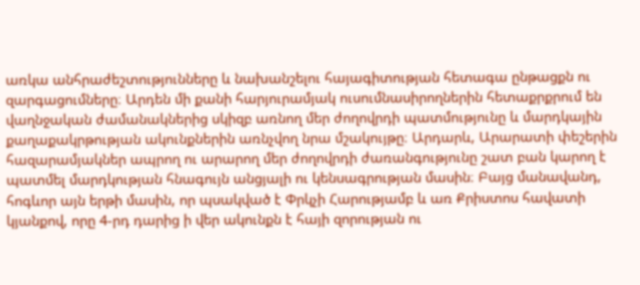առկա անհրաժեշտությունները և նախանշելու հայագիտության հետագա ընթացքն ու զարգացումները։ Արդեն մի քանի հարյուրամյակ ուսումնասիրողներին հետաքրքրում են վաղնջական ժամանակներից սկիզբ առնող մեր ժողովրդի պատմությունը և մարդկային քաղաքակրթության ակունքներին առնչվող նրա մշակույթը։ Արդարև, Արարատի փեշերին հազարամյակներ ապրող ու արարող մեր ժողովրդի ժառանգությունը շատ բան կարող է պատմել մարդկության հնագույն անցյալի ու կենսագրության մասին։ Բայց մանավանդ, հոգևոր այն երթի մասին, որ պսակված է Փրկչի Հարությամբ և առ Քրիստոս հավատի կյանքով, որը 4-րդ դարից ի վեր ակունքն է հայի զորության ու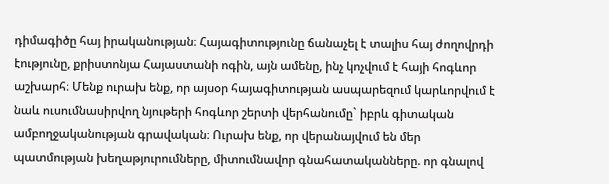դիմագիծը հայ իրականության։ Հայագիտությունը ճանաչել է տալիս հայ ժողովրդի էությունը, քրիստոնյա Հայաստանի ոգին, այն ամենը, ինչ կոչվում է հայի հոգևոր աշխարհ։ Մենք ուրախ ենք, որ այսօր հայագիտության ասպարեզում կարևորվում է նաև ուսումնասիրվող նյութերի հոգևոր շերտի վերհանումը` իբրև գիտական ամբողջականության գրավական։ Ուրախ ենք, որ վերանայվում են մեր պատմության խեղաթյուրումները, միտումնավոր գնահատականները. որ գնալով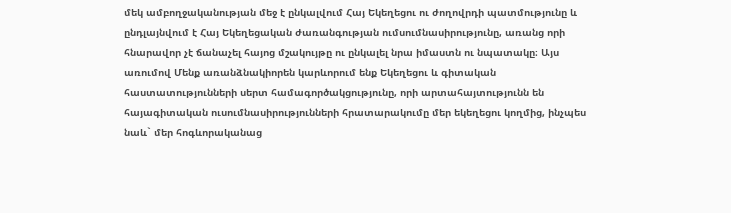մեկ ամբողջականության մեջ է ընկալվում Հայ Եկեղեցու ու ժողովրդի պատմությունը և ընդլայնվում է Հայ Եկեղեցական ժառանգության ումսումնասիրությունը, առանց որի հնարավոր չէ ճանաչել հայոց մշակույթը ու ընկալել նրա իմաստն ու նպատակը։ Այս առումով Մենք առանձնակիորեն կարևորում ենք Եկեղեցու և գիտական հաստատությունների սերտ համագործակցությունը, որի արտահայտությունն են հայագիտական ուսումնասիրությունների հրատարակումը մեր եկեղեցու կողմից, ինչպես նաև` մեր հոգևորականաց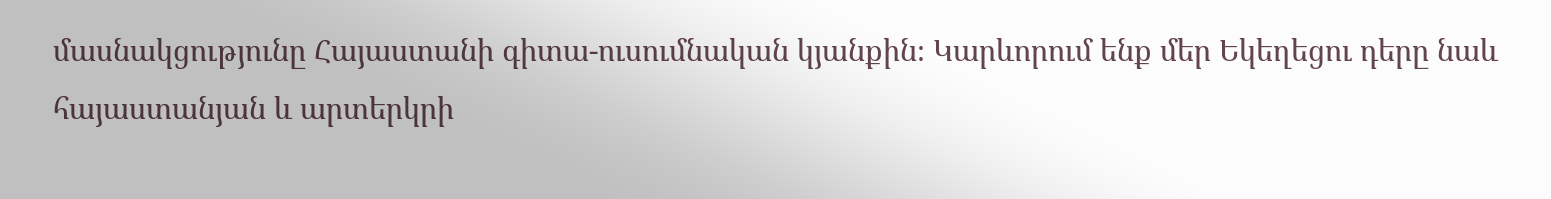մասնակցությունը Հայաստանի գիտա-ուսումնական կյանքին։ Կարևորում ենք մեր Եկեղեցու դերը նաև հայաստանյան և արտերկրի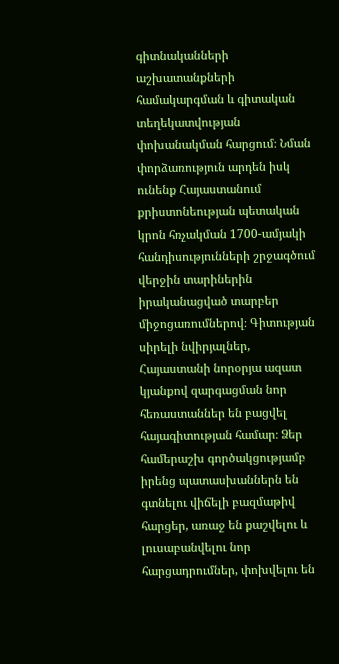գիտնականների աշխատանքների համակարգման և գիտական տեղեկատվության փոխանակման հարցում։ Նման փորձառություն արդեն իսկ ունենք Հայաստանում քրիստոնեության պետական կրոն հռչակման 1700-ամյակի հանդիսությունների շրջագծում վերջին տարիներին իրականացված տարբեր միջոցառումներով։ Գիտության սիրելի նվիրյալներ, Հայաստանի նորօրյա ազատ կյանքով զարգացման նոր հեռաստաններ են բացվել հայագիտության համար։ Ձեր համերաշխ գործակցությամբ իրենց պատասխաններն են գտնելու վիճելի բազմաթիվ հարցեր, առաջ են քաշվելու և լուսաբանվելու նոր հարցադրումներ, փոխվելու են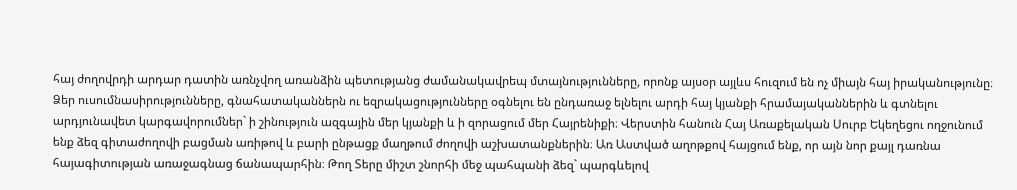հայ ժողովրդի արդար դատին առնչվող առանձին պետությանց ժամանակավրեպ մտայնությունները, որոնք այսօր այլևս հուզում են ոչ միայն հայ իրականությունը։ Ձեր ուսումնասիրությունները, գնահատականներն ու եզրակացությունները օգնելու են ընդառաջ ելնելու արդի հայ կյանքի հրամայականներին և գտնելու արդյունավետ կարգավորումներ` ի շինություն ազգային մեր կյանքի և ի զորացում մեր Հայրենիքի։ Վերստին հանուն Հայ Առաքելական Սուրբ Եկեղեցու ողջունում ենք ձեզ գիտաժողովի բացման առիթով և բարի ընթացք մաղթում ժողովի աշխատանքներին։ Առ Աստված աղոթքով հայցում ենք, որ այն նոր քայլ դառնա հայագիտության առաջագնաց ճանապարհին։ Թող Տերը միշտ շնորհի մեջ պահպանի ձեզ` պարգևելով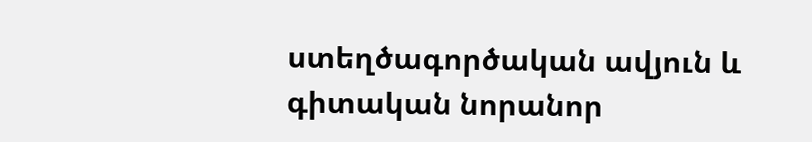ստեղծագործական ավյուն և գիտական նորանոր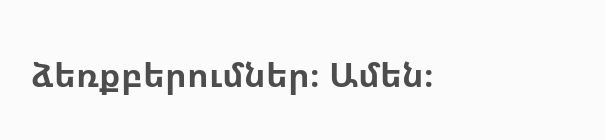ձեռքբերումներ։ Ամեն։